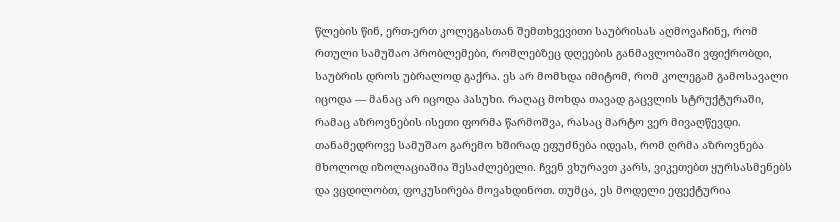წლების წინ, ერთ-ერთ კოლეგასთან შემთხვევითი საუბრისას აღმოვაჩინე, რომ რთული სამუშაო პრობლემები, რომლებზეც დღეების განმავლობაში ვფიქრობდი, საუბრის დროს უბრალოდ გაქრა. ეს არ მომხდა იმიტომ, რომ კოლეგამ გამოსავალი იცოდა — მანაც არ იცოდა პასუხი. რაღაც მოხდა თავად გაცვლის სტრუქტურაში, რამაც აზროვნების ისეთი ფორმა წარმოშვა, რასაც მარტო ვერ მივაღწევდი.
თანამედროვე სამუშაო გარემო ხშირად ეფუძნება იდეას, რომ ღრმა აზროვნება მხოლოდ იზოლაციაშია შესაძლებელი. ჩვენ ვხურავთ კარს, ვიკეთებთ ყურსასმენებს და ვცდილობთ, ფოკუსირება მოვახდინოთ. თუმცა, ეს მოდელი ეფექტურია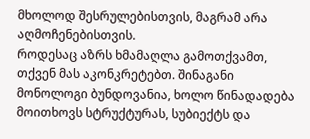მხოლოდ შესრულებისთვის, მაგრამ არა აღმოჩენებისთვის.
როდესაც აზრს ხმამაღლა გამოთქვამთ, თქვენ მას აკონკრეტებთ. შინაგანი მონოლოგი ბუნდოვანია, ხოლო წინადადება მოითხოვს სტრუქტურას, სუბიექტს და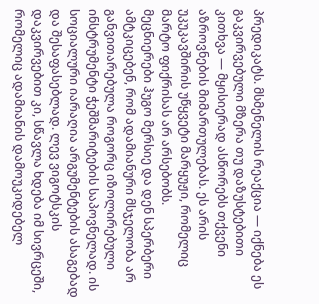პრედიკატს. მსმენელის რეაქცია — იქნება ეს გაკვირვებული მზერა თუ დაზუსტებითი კითხვა — მყისიერად ასწორებს თქვენი აზროვნების მიმართულებას. ეს არის უკუკავშირის უწყვეტი მარყუჟი, რომელიც მარტო ფიქრისას არ არსებობს.
მეცნიერები ჰუგო მერსიე და დენ სპერბერი ამტკიცებენ, რომ ადამიანური მსჯელობა არ განვითარებულა როგორც იზოლირებული ინსტრუმენტი ჭეშმარიტების საპოვნელად. ის სოციალური იარაღია არგუმენტების ასაგებად და შესაფასებლად. ლევ ვიგოტსკის დაკვირვებით კი, სწავლა ხდება იმ სივრცეში, რომელიც ადამიანის დამოუკიდებელ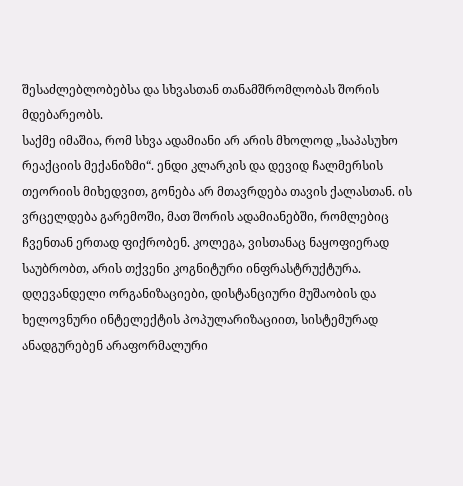შესაძლებლობებსა და სხვასთან თანამშრომლობას შორის მდებარეობს.
საქმე იმაშია, რომ სხვა ადამიანი არ არის მხოლოდ „საპასუხო რეაქციის მექანიზმი“. ენდი კლარკის და დევიდ ჩალმერსის თეორიის მიხედვით, გონება არ მთავრდება თავის ქალასთან. ის ვრცელდება გარემოში, მათ შორის ადამიანებში, რომლებიც ჩვენთან ერთად ფიქრობენ. კოლეგა, ვისთანაც ნაყოფიერად საუბრობთ, არის თქვენი კოგნიტური ინფრასტრუქტურა.
დღევანდელი ორგანიზაციები, დისტანციური მუშაობის და ხელოვნური ინტელექტის პოპულარიზაციით, სისტემურად ანადგურებენ არაფორმალური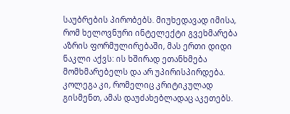საუბრების პირობებს. მიუხედავად იმისა, რომ ხელოვნური ინტელექტი გვეხმარება აზრის ფორმულირებაში, მას ერთი დიდი ნაკლი აქვს: ის ხშირად ეთანხმება მომხმარებელს და არ უპირისპირდება. კოლეგა კი, რომელიც კრიტიკულად გისმენთ, ამას დაუძახებლადაც აკეთებს.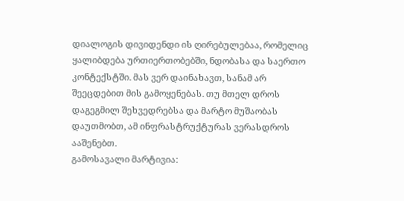დიალოგის დივიდენდი ის ღირებულებაა, რომელიც ყალიბდება ურთიერთობებში, ნდობასა და საერთო კონტექსტში. მას ვერ დაინახავთ, სანამ არ შეეცდებით მის გამოყენებას. თუ მთელ დროს დაგეგმილ შეხვედრებსა და მარტო მუშაობას დაუთმობთ, ამ ინფრასტრუქტურას ვერასდროს ააშენებთ.
გამოსავალი მარტივია: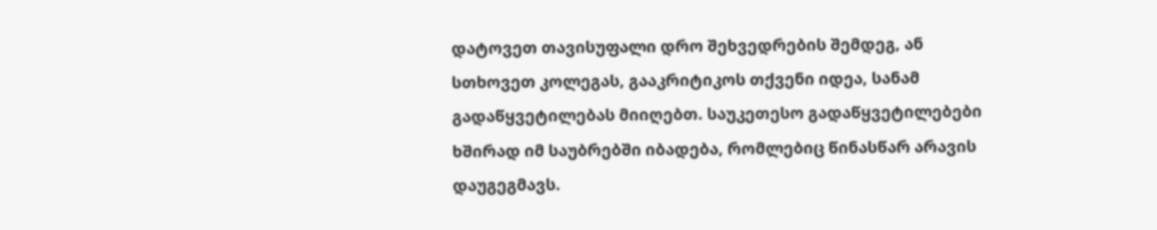დატოვეთ თავისუფალი დრო შეხვედრების შემდეგ, ან სთხოვეთ კოლეგას, გააკრიტიკოს თქვენი იდეა, სანამ გადაწყვეტილებას მიიღებთ. საუკეთესო გადაწყვეტილებები ხშირად იმ საუბრებში იბადება, რომლებიც წინასწარ არავის დაუგეგმავს.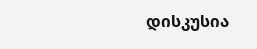დისკუსია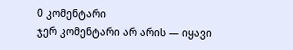0 კომენტარი
ჯერ კომენტარი არ არის — იყავი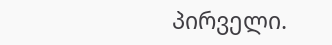პირველი.